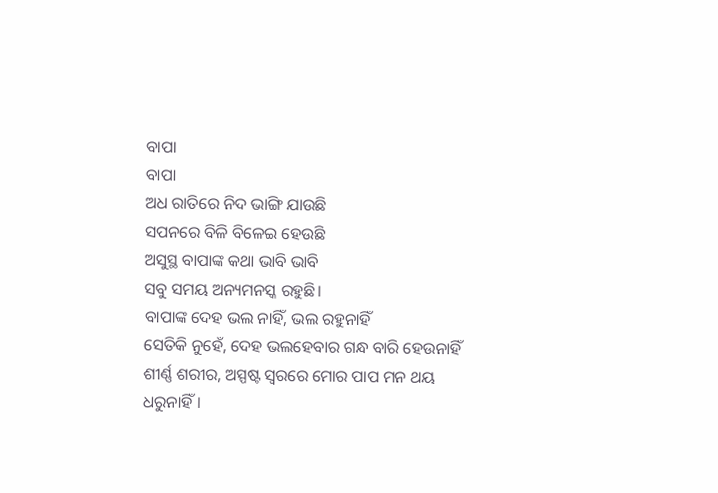ବାପା
ବାପା
ଅଧ ରାତିରେ ନିଦ ଭାଙ୍ଗି ଯାଉଛି
ସପନରେ ବିଳି ବିଳେଇ ହେଉଛି
ଅସୁସ୍ଥ ବାପାଙ୍କ କଥା ଭାବି ଭାବି
ସବୁ ସମୟ ଅନ୍ୟମନସ୍କ ରହୁଛି।
ବାପାଙ୍କ ଦେହ ଭଲ ନାହିଁ, ଭଲ ରହୁନାହିଁ
ସେତିକି ନୁହେଁ, ଦେହ ଭଲହେବାର ଗନ୍ଧ ବାରି ହେଉନାହିଁ
ଶୀର୍ଣ୍ଣ ଶରୀର, ଅସ୍ପଷ୍ଟ ସ୍ୱରରେ ମୋର ପାପ ମନ ଥୟ ଧରୁନାହିଁ।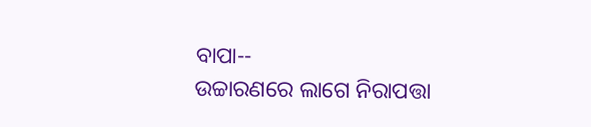ବାପା--
ଉଚ୍ଚାରଣରେ ଲାଗେ ନିରାପତ୍ତା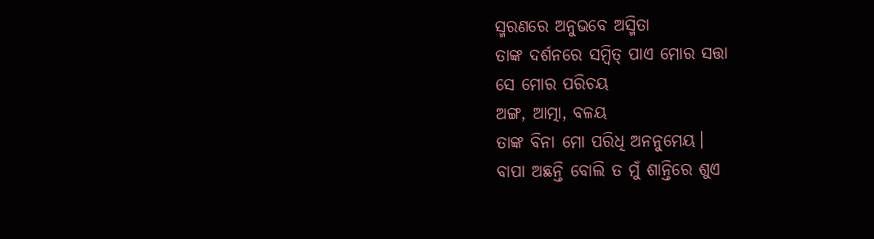ସ୍ମରଣରେ ଅନୁଭବେ ଅସ୍ମିତା
ତାଙ୍କ ଦର୍ଶନରେ ସମ୍ବିତ୍ ପାଏ ମୋର ସତ୍ତା
ସେ ମୋର ପରିଚୟ
ଅଙ୍ଗ, ଆତ୍ମା, ବଳୟ
ତାଙ୍କ ବିନା ମୋ ପରିଧି ଅନନୁମେୟ।
ବାପା ଅଛନ୍ତି ବୋଲି ତ ମୁଁ ଶାନ୍ତିରେ ଶୁଏ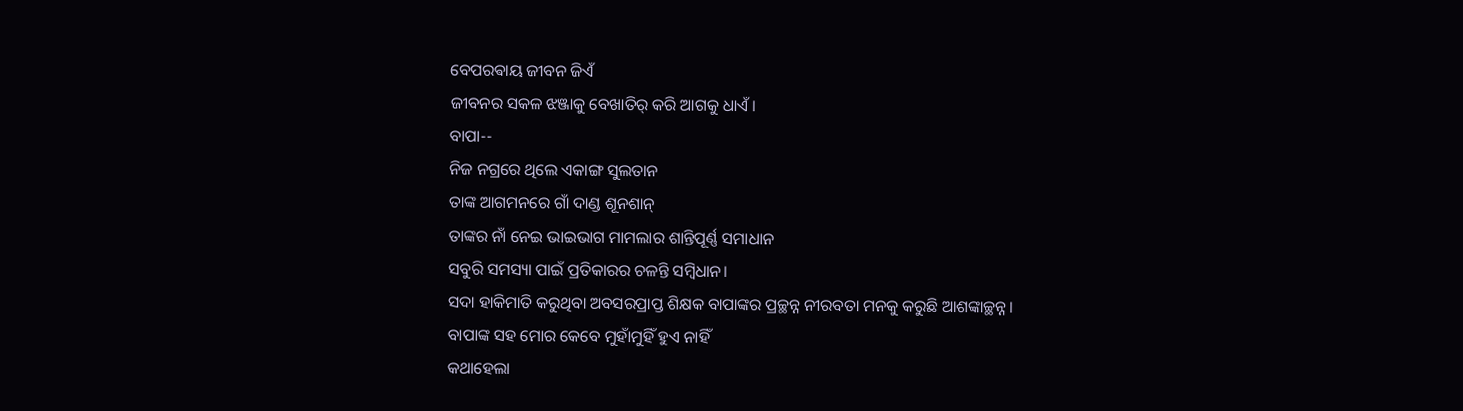ବେପରଵାୟ ଜୀବନ ଜିଏଁ
ଜୀବନର ସକଳ ଝଞ୍ଜାକୁ ବେଖାତିର୍ କରି ଆଗକୁ ଧାଏଁ।
ବାପା--
ନିଜ ନଗ୍ରରେ ଥିଲେ ଏକାଙ୍ଗ ସୁଲତାନ
ତାଙ୍କ ଆଗମନରେ ଗାଁ ଦାଣ୍ଡ ଶୂନଶାନ୍
ତାଙ୍କର ନାଁ ନେଇ ଭାଇଭାଗ ମାମଲାର ଶାନ୍ତିପୂର୍ଣ୍ଣ ସମାଧାନ
ସବୁରି ସମସ୍ୟା ପାଇଁ ପ୍ରତିକାରର ଚଳନ୍ତି ସମ୍ବିଧାନ।
ସଦା ହାକିମାତି କରୁଥିବା ଅବସରପ୍ରାପ୍ତ ଶିକ୍ଷକ ବାପାଙ୍କର ପ୍ରଚ୍ଛନ୍ନ ନୀରବତା ମନକୁ କରୁଛି ଆଶଙ୍କାଚ୍ଛନ୍ନ।
ବାପାଙ୍କ ସହ ମୋର କେବେ ମୁହାଁମୁହିଁ ହୁଏ ନାହିଁ
କଥାହେଲା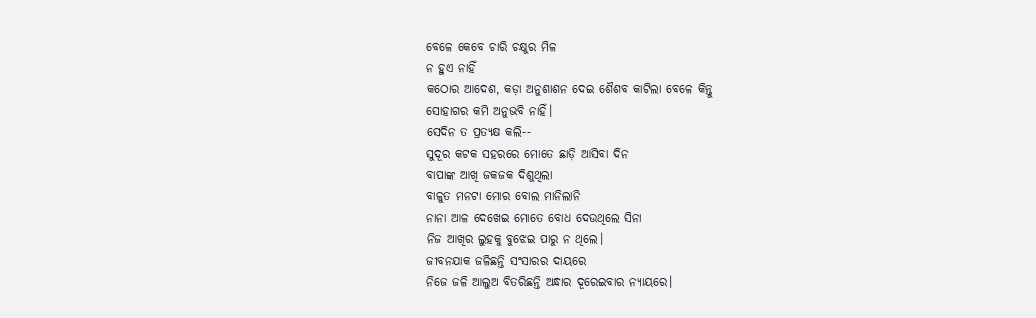ବେଳେ କେବେ ଚାରି ଚକ୍ଷୁର ମିଳ
ନ ହୁଏ ନାହିଁ
କଠୋର ଆଦେଶ, କଡ଼ା ଅନୁଶାଶନ ଦେଇ ଶୈଶବ କାଟିଲା ବେଳେ କିନ୍ତୁ
ସୋହାଗର କମି ଅନୁଭବି ନାହିଁ।
ସେଦିନ ତ ପ୍ରତ୍ୟକ୍ଷ କଲି--
ସୁଦୂର କଟକ ସହରରେ ମୋତେ ଛାଡ଼ି ଆସିବା ଦିନ
ବାପାଙ୍କ ଆଖି ଜକଜକ ଦିଶୁଥିଲା
ବାଳୁତ ମନଟା ମୋର ବୋଲ ମାନିଲାନି
ନାନା ଆଳ ଦେଖେଇ ମୋତେ ବୋଧ ଦେଉଥିଲେ ସିନା
ନିଜ ଆଖିର ଲୁହକୁ ବୁଝେଇ ପାରୁ ନ ଥିଲେ।
ଜୀବନଯାକ ଜଳିଛନ୍ତି ସଂସାରର ଦାୟରେ
ନିଜେ ଜଳି ଆଲୁଅ ବିତରିଛନ୍ତି ଅନ୍ଧାର ଦୂରେଇବାର ନ୍ୟାୟରେ।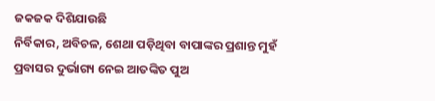ଜକଜକ ଦିଶିଯାଉଛି
ନିର୍ବିକାର, ଅବିଚଳ, ଶେଥା ପଡ଼ିଥିବା ବାପାଙ୍କର ପ୍ରଶାନ୍ତ ମୁହଁ
ପ୍ରବାସର ଦୁର୍ଭାଗ୍ୟ ନେଇ ଆତଙ୍କିତ ପୁଅ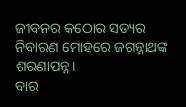ଜୀବନର କଠୋର ସତ୍ୟର ନିବାରଣ ମୋହରେ ଜଗନ୍ନାଥଙ୍କ ଶରଣାପନ୍ନ।
ବାର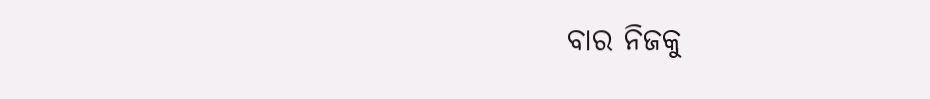ବାର ନିଜକୁ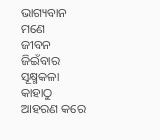ଭାଗ୍ୟବାନ ମଣେ
ଜୀବନ ଜିଇଁବାର ସୂକ୍ଷ୍ମକଳା କାହାଠୁ ଆହରଣ କରେ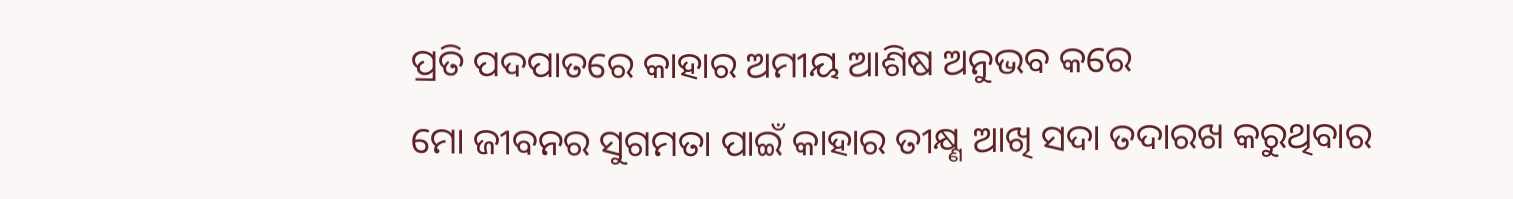ପ୍ରତି ପଦପାତରେ କାହାର ଅମୀୟ ଆଶିଷ ଅନୁଭବ କରେ
ମୋ ଜୀବନର ସୁଗମତା ପାଇଁ କାହାର ତୀକ୍ଷ୍ଣ ଆଖି ସଦା ତଦାରଖ କରୁଥିବାର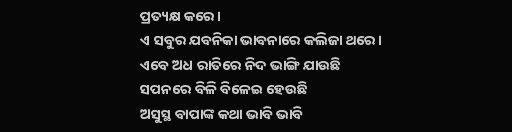ପ୍ରତ୍ୟକ୍ଷ କରେ।
ଏ ସବୁର ଯବନିକା ଭାବନାରେ କଲିଜା ଥରେ।
ଏବେ ଅଧ ରାତିରେ ନିଦ ଭାଙ୍ଗି ଯାଉଛି
ସପନରେ ବିଳି ବିଳେଇ ହେଉଛି
ଅସୁସ୍ଥ ବାପାଙ୍କ କଥା ଭାବି ଭାବି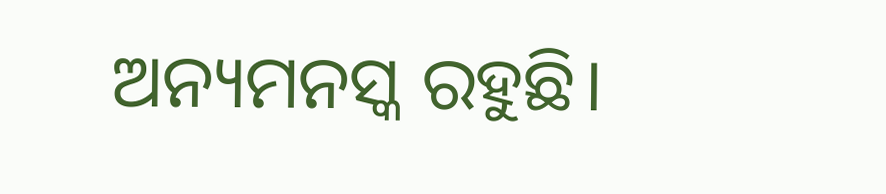ଅନ୍ୟମନସ୍କ ରହୁଛି।